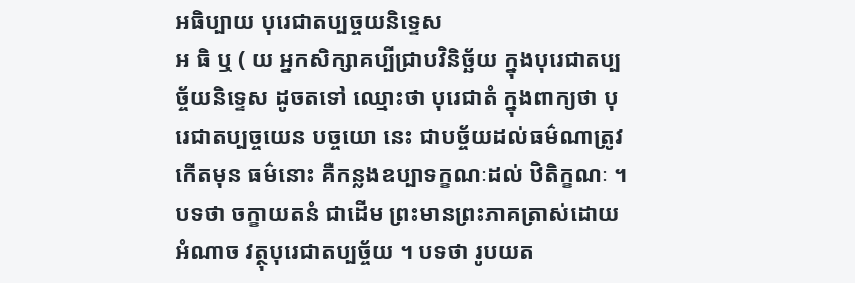អធិប្បាយ បុរេជាតប្បច្ចយនិទ្ទេស
អ ធិ ឬ ( យ អ្នកសិក្សាគប្បីជ្រាបវិនិច្ឆ័យ ក្នុងបុរេជាតប្បច្ច័យនិទ្ទេស ដូចតទៅ ឈ្មោះថា បុរេជាតំ ក្នុងពាក្យថា បុរេជាតប្បច្ចយេន បច្ចយោ នេះ ជាបច្ច័យដល់ធម៌ណាត្រូវកើតមុន ធម៌នោះ គឺកន្លងឧប្បាទក្ខណៈដល់ ឋិតិក្ខណៈ ។ បទថា ចក្ខាយតនំ ជាដើម ព្រះមានព្រះភាគត្រាស់ដោយអំណាច វត្ថុបុរេជាតប្បច្ច័យ ។ បទថា រូបយត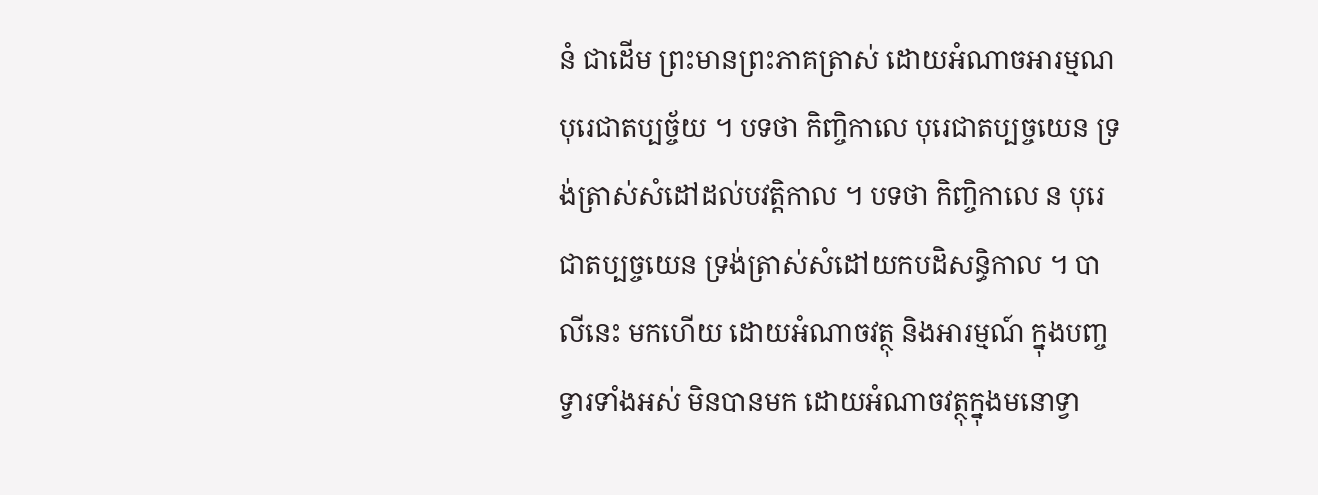នំ ជាដើម ព្រះមានព្រះភាគត្រាស់ ដោយអំណាចអារម្មណបុរេជាតប្បច្ច័យ ។ បទថា កិញ្ចិកាលេ បុរេជាតប្បច្ចយេន ទ្រង់ត្រាស់សំដៅដល់បវត្តិកាល ។ បទថា កិញ្ចិកាលេ ន បុរេជាតប្បច្ចយេន ទ្រង់ត្រាស់សំដៅយកបដិសន្ធិកាល ។ បាលីនេះ មកហើយ ដោយអំណាចវត្ថុ និងអារម្មណ៍ ក្នុងបញ្ចទ្វារទាំងអស់ មិនបានមក ដោយអំណាចវត្ថុក្នុងមនោទ្វា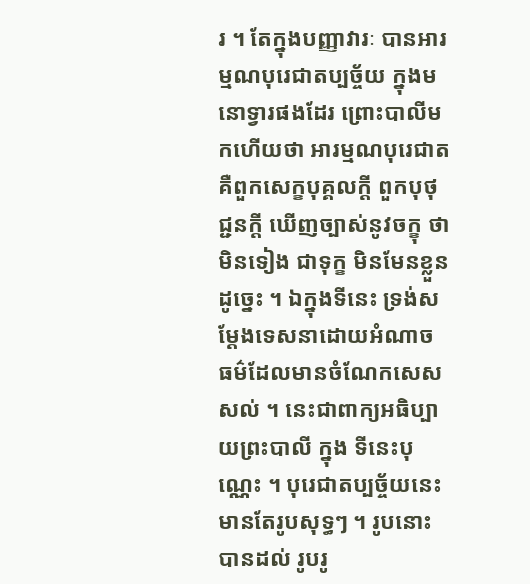រ ។ តែក្នុងបញ្ញាវារៈ បានអារម្មណបុរេជាតប្បច្ច័យ ក្នុងមនោទ្វារផងដែរ ព្រោះបាលីមកហើយថា អារម្មណបុរេជាត គឺពួកសេក្ខបុគ្គលក្តី ពួកបុថុជ្ជនក្តី ឃើញច្បាស់នូវចក្ខុ ថាមិនទៀង ជាទុក្ខ មិនមែនខ្លួន ដូច្នេះ ។ ឯក្នុងទីនេះ ទ្រង់សម្តែងទេសនាដោយអំណាច ធម៌ដែលមានចំណែកសេសសល់ ។ នេះជាពាក្យអធិប្បាយព្រះបាលី ក្នុង ទីនេះបុណ្ណេះ ។ បុរេជាតប្បច្ច័យនេះ មានតែរូបសុទ្ធៗ ។ រូបនោះ បានដល់ រូបរូ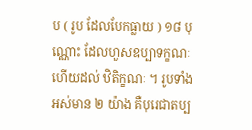ប ( រូប ដែលបែកធ្លាយ ) ១៨ បុណ្ណោះ ដែលហួសឧប្បាទក្ខណៈ ហើយដល់ ឋិតិក្ខណៈ ។ រូបទាំងអស់មាន ២ យ៉ាង គឺបុរេជាតប្ប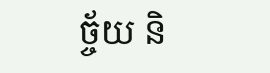ច្ច័យ និ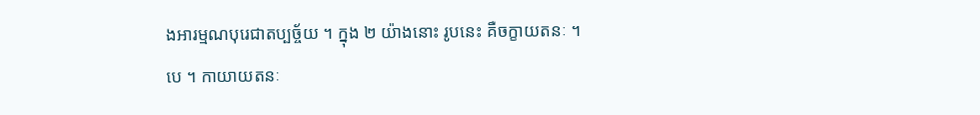ងអារម្មណបុរេជាតប្បច្ច័យ ។ ក្នុង ២ យ៉ាងនោះ រូបនេះ គឺចក្ខាយតនៈ ។ បេ ។ កាយាយតនៈ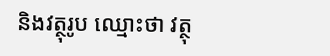និងវត្ថុរូប ឈ្មោះថា វត្ថុ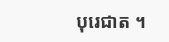បុរេជាត ។